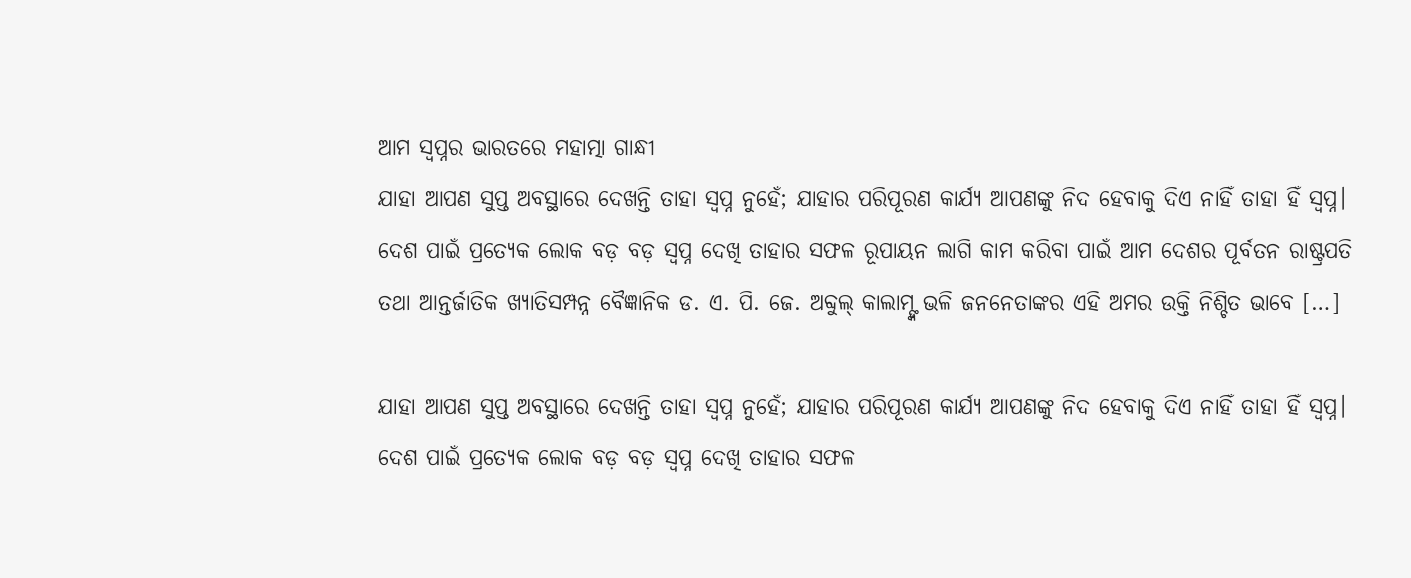ଆମ ସ୍ୱପ୍ନର ଭାରତରେ ମହାତ୍ମା ଗାନ୍ଧୀ
ଯାହା ଆପଣ ସୁପ୍ତ ଅବସ୍ଥାରେ ଦେଖନ୍ତି ତାହା ସ୍ୱପ୍ନ ନୁହେଁ; ଯାହାର ପରିପୂରଣ କାର୍ଯ୍ୟ ଆପଣଙ୍କୁ ନିଦ ହେବାକୁ ଦିଏ ନାହିଁ ତାହା ହିଁ ସ୍ୱପ୍ନ। ଦେଶ ପାଇଁ ପ୍ରତ୍ୟେକ ଲୋକ ବଡ଼ ବଡ଼ ସ୍ୱପ୍ନ ଦେଖି ତାହାର ସଫଳ ରୂପାୟନ ଲାଗି କାମ କରିବା ପାଇଁ ଆମ ଦେଶର ପୂର୍ବତନ ରାଷ୍ଟ୍ରପତି ତଥା ଆନ୍ତର୍ଜାତିକ ଖ୍ୟାତିସମ୍ପନ୍ନ ବୈଜ୍ଞାନିକ ଡ. ଏ. ପି. ଜେ. ଅବ୍ଦୁଲ୍ କାଲାମ୍ଙ୍କ ଭଳି ଜନନେତାଙ୍କର ଏହି ଅମର ଉକ୍ତି ନିଶ୍ଚିତ ଭାବେ […]

ଯାହା ଆପଣ ସୁପ୍ତ ଅବସ୍ଥାରେ ଦେଖନ୍ତି ତାହା ସ୍ୱପ୍ନ ନୁହେଁ; ଯାହାର ପରିପୂରଣ କାର୍ଯ୍ୟ ଆପଣଙ୍କୁ ନିଦ ହେବାକୁ ଦିଏ ନାହିଁ ତାହା ହିଁ ସ୍ୱପ୍ନ। ଦେଶ ପାଇଁ ପ୍ରତ୍ୟେକ ଲୋକ ବଡ଼ ବଡ଼ ସ୍ୱପ୍ନ ଦେଖି ତାହାର ସଫଳ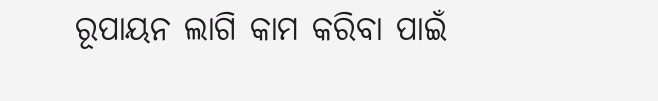ରୂପାୟନ ଲାଗି କାମ କରିବା ପାଇଁ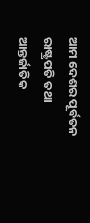ଆମ ଦେଶର ପୂର୍ବତନ ରାଷ୍ଟ୍ରପତି ତଥା ଆନ୍ତର୍ଜାତିକ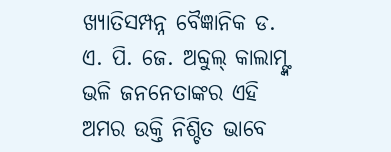ଖ୍ୟାତିସମ୍ପନ୍ନ ବୈଜ୍ଞାନିକ ଡ. ଏ. ପି. ଜେ. ଅବ୍ଦୁଲ୍ କାଲାମ୍ଙ୍କ ଭଳି ଜନନେତାଙ୍କର ଏହି ଅମର ଉକ୍ତି ନିଶ୍ଚିତ ଭାବେ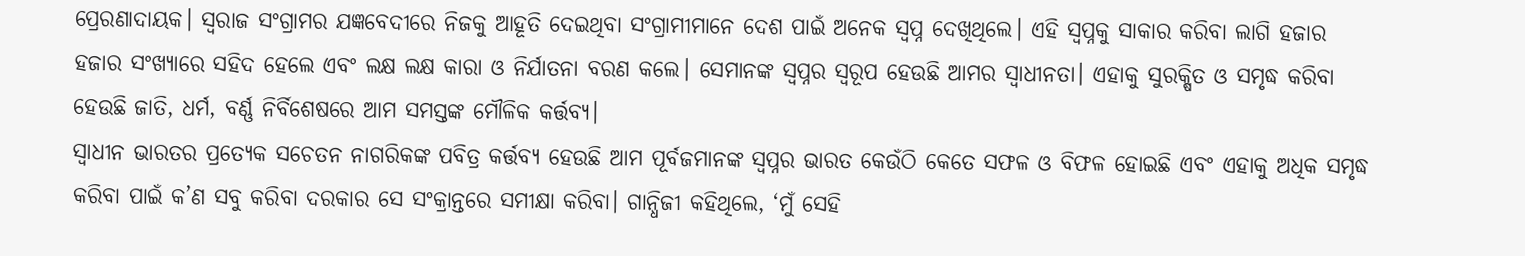ପ୍ରେରଣାଦାୟକ। ସ୍ୱରାଜ ସଂଗ୍ରାମର ଯଜ୍ଞବେଦୀରେ ନିଜକୁ ଆହୂତି ଦେଇଥିବା ସଂଗ୍ରାମୀମାନେ ଦେଶ ପାଇଁ ଅନେକ ସ୍ୱପ୍ନ ଦେଖିଥିଲେ। ଏହି ସ୍ୱପ୍ନକୁ ସାକାର କରିବା ଲାଗି ହଜାର ହଜାର ସଂଖ୍ୟାରେ ସହିଦ ହେଲେ ଏବଂ ଲକ୍ଷ ଲକ୍ଷ କାରା ଓ ନିର୍ଯାତନା ବରଣ କଲେ। ସେମାନଙ୍କ ସ୍ୱପ୍ନର ସ୍ୱରୂପ ହେଉଛି ଆମର ସ୍ୱାଧୀନତା। ଏହାକୁ ସୁରକ୍ଷିତ ଓ ସମୃଦ୍ଧ କରିବା ହେଉଛି ଜାତି, ଧର୍ମ, ବର୍ଣ୍ଣ ନିର୍ବିଶେଷରେ ଆମ ସମସ୍ତଙ୍କ ମୌଳିକ କର୍ତ୍ତବ୍ୟ।
ସ୍ୱାଧୀନ ଭାରତର ପ୍ରତ୍ୟେକ ସଚେତନ ନାଗରିକଙ୍କ ପବିତ୍ର କର୍ତ୍ତବ୍ୟ ହେଉଛି ଆମ ପୂର୍ବଜମାନଙ୍କ ସ୍ୱପ୍ନର ଭାରତ କେଉଁଠି କେତେ ସଫଳ ଓ ବିଫଳ ହୋଇଛି ଏବଂ ଏହାକୁ ଅଧିକ ସମୃଦ୍ଧ କରିବା ପାଇଁ କ’ଣ ସବୁ କରିବା ଦରକାର ସେ ସଂକ୍ରାନ୍ତରେ ସମୀକ୍ଷା କରିବା। ଗାନ୍ଧିଜୀ କହିଥିଲେ, ‘ମୁଁ ସେହି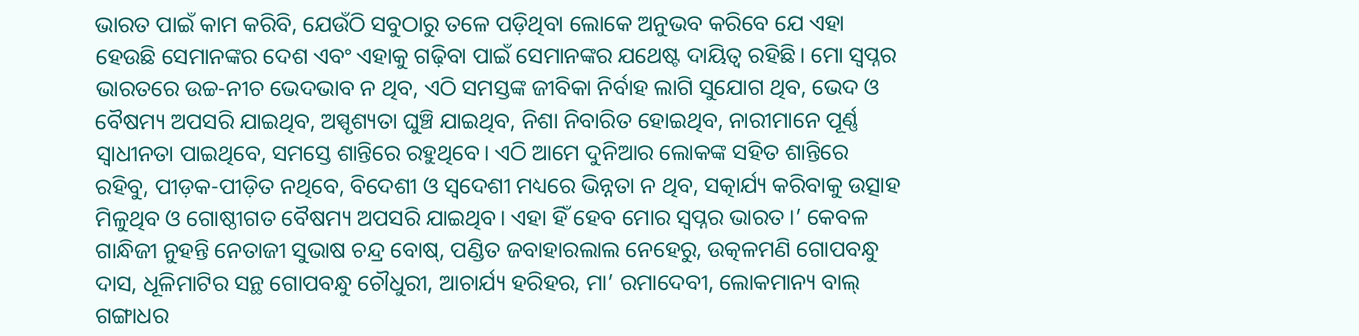ଭାରତ ପାଇଁ କାମ କରିବି, ଯେଉଁଠି ସବୁଠାରୁ ତଳେ ପଡ଼ିଥିବା ଲୋକେ ଅନୁଭବ କରିବେ ଯେ ଏହା ହେଉଛି ସେମାନଙ୍କର ଦେଶ ଏବଂ ଏହାକୁ ଗଢ଼ିବା ପାଇଁ ସେମାନଙ୍କର ଯଥେଷ୍ଟ ଦାୟିତ୍ୱ ରହିଛି। ମୋ ସ୍ୱପ୍ନର ଭାରତରେ ଉଚ୍ଚ-ନୀଚ ଭେଦଭାବ ନ ଥିବ, ଏଠି ସମସ୍ତଙ୍କ ଜୀବିକା ନିର୍ବାହ ଲାଗି ସୁଯୋଗ ଥିବ, ଭେଦ ଓ ବୈଷମ୍ୟ ଅପସରି ଯାଇଥିବ, ଅସ୍ପୃଶ୍ୟତା ଘୁଞ୍ଚି ଯାଇଥିବ, ନିଶା ନିବାରିତ ହୋଇଥିବ, ନାରୀମାନେ ପୂର୍ଣ୍ଣ ସ୍ୱାଧୀନତା ପାଇଥିବେ, ସମସ୍ତେ ଶାନ୍ତିରେ ରହୁଥିବେ। ଏଠି ଆମେ ଦୁନିଆର ଲୋକଙ୍କ ସହିତ ଶାନ୍ତିରେ ରହିବୁ, ପୀଡ଼କ-ପୀଡ଼ିତ ନଥିବେ, ବିଦେଶୀ ଓ ସ୍ୱଦେଶୀ ମଧ୍ୟରେ ଭିନ୍ନତା ନ ଥିବ, ସତ୍କାର୍ଯ୍ୟ କରିବାକୁ ଉତ୍ସାହ ମିଳୁଥିବ ଓ ଗୋଷ୍ଠୀଗତ ବୈଷମ୍ୟ ଅପସରି ଯାଇଥିବ। ଏହା ହିଁ ହେବ ମୋର ସ୍ୱପ୍ନର ଭାରତ।’ କେବଳ ଗାନ୍ଧିଜୀ ନୁହନ୍ତି ନେତାଜୀ ସୁଭାଷ ଚନ୍ଦ୍ର ବୋଷ୍, ପଣ୍ଡିତ ଜବାହାରଲାଲ ନେହେରୁ, ଉତ୍କଳମଣି ଗୋପବନ୍ଧୁ ଦାସ, ଧୂଳିମାଟିର ସନ୍ଥ ଗୋପବନ୍ଧୁ ଚୌଧୁରୀ, ଆଚାର୍ଯ୍ୟ ହରିହର, ମା’ ରମାଦେବୀ, ଲୋକମାନ୍ୟ ବାଲ୍ ଗଙ୍ଗାଧର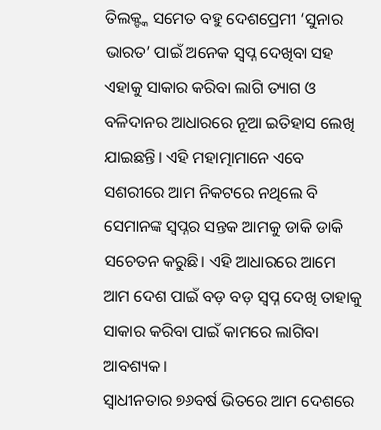ତିଲକ୍ଙ୍କ ସମେତ ବହୁ ଦେଶପ୍ରେମୀ ‘ସୁନାର ଭାରତ’ ପାଇଁ ଅନେକ ସ୍ୱପ୍ନ ଦେଖିବା ସହ ଏହାକୁ ସାକାର କରିବା ଲାଗି ତ୍ୟାଗ ଓ ବଳିଦାନର ଆଧାରରେ ନୂଆ ଇତିହାସ ଲେଖି ଯାଇଛନ୍ତି। ଏହି ମହାତ୍ମାମାନେ ଏବେ ସଶରୀରେ ଆମ ନିକଟରେ ନଥିଲେ ବି ସେମାନଙ୍କ ସ୍ୱପ୍ନର ସନ୍ତକ ଆମକୁ ଡାକି ଡାକି ସଚେତନ କରୁଛି। ଏହି ଆଧାରରେ ଆମେ ଆମ ଦେଶ ପାଇଁ ବଡ଼ ବଡ଼ ସ୍ୱପ୍ନ ଦେଖି ତାହାକୁ ସାକାର କରିବା ପାଇଁ କାମରେ ଲାଗିବା ଆବଶ୍ୟକ।
ସ୍ୱାଧୀନତାର ୭୬ବର୍ଷ ଭିତରେ ଆମ ଦେଶରେ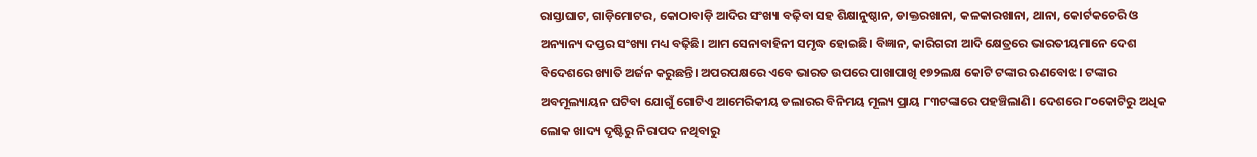ରାସ୍ତାଘାଟ, ଗାଡ଼ିମୋଟର, କୋଠାବାଡ଼ି ଆଦିର ସଂଖ୍ୟା ବଢ଼ିବା ସହ ଶିକ୍ଷାନୁଷ୍ଠାନ, ଡାକ୍ତରଖାନା, କଳକାରଖାନା, ଥାନା, କୋର୍ଟକଚେରି ଓ ଅନ୍ୟାନ୍ୟ ଦପ୍ତର ସଂଖ୍ୟା ମଧ୍ୟ ବଢ଼ିଛି। ଆମ ସେନାବାହିନୀ ସମୃଦ୍ଧ ହୋଇଛି। ବିଜ୍ଞାନ, କାରିଗରୀ ଆଦି କ୍ଷେତ୍ରରେ ଭାରତୀୟମାନେ ଦେଶ ବିଦେଶରେ ଖ୍ୟାତି ଅର୍ଜନ କରୁଛନ୍ତି। ଅପରପକ୍ଷରେ ଏବେ ଭାରତ ଉପରେ ପାଖାପାଖି ୧୭୨ଲକ୍ଷ କୋଟି ଟଙ୍କାର ଋଣବୋଝ। ଟଙ୍କାର ଅବମୂଲ୍ୟାୟନ ଘଟିବା ଯୋଗୁଁ ଗୋଟିଏ ଆମେରିକୀୟ ଡଲାରର ବିନିମୟ ମୂଲ୍ୟ ପ୍ରାୟ ୮୩ଟଙ୍କାରେ ପହଞ୍ଚିଲାଣି। ଦେଶରେ ୮୦କୋଟିରୁ ଅଧିକ ଲୋକ ଖାଦ୍ୟ ଦୃଷ୍ଟିରୁ ନିରାପଦ ନଥିବାରୁ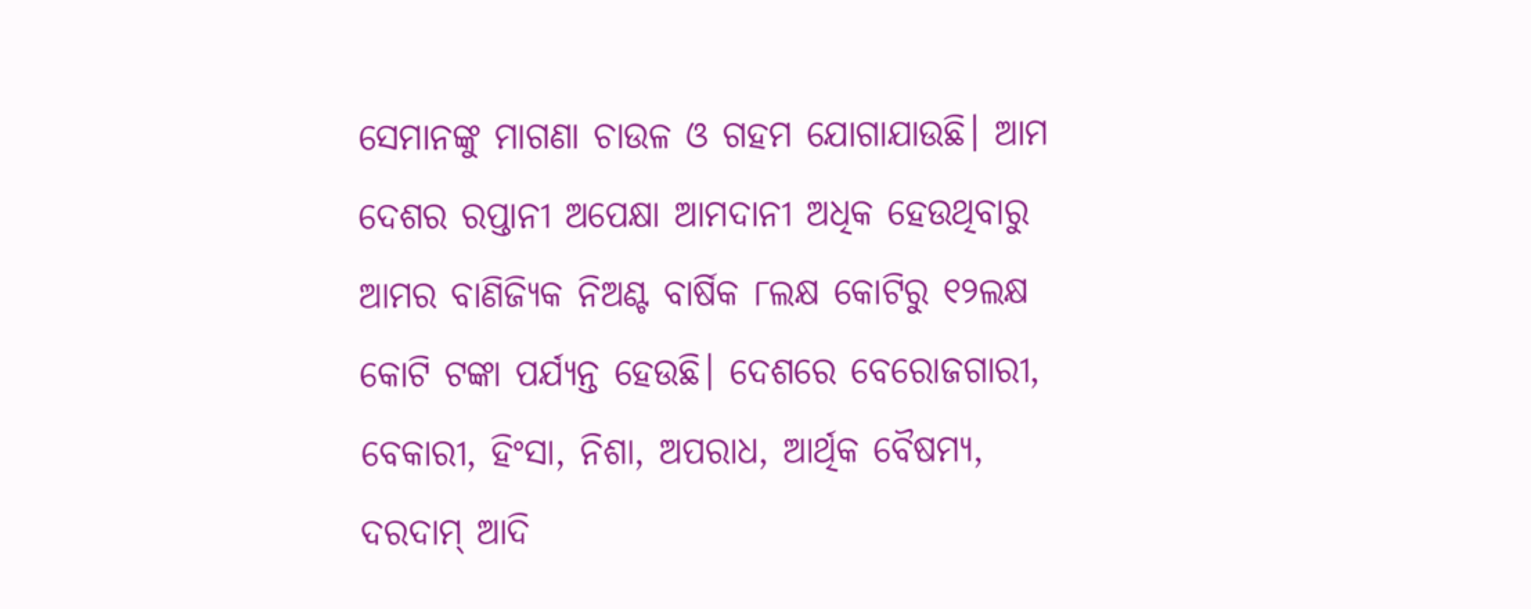ସେମାନଙ୍କୁ ମାଗଣା ଚାଉଳ ଓ ଗହମ ଯୋଗାଯାଉଛି। ଆମ ଦେଶର ରପ୍ତାନୀ ଅପେକ୍ଷା ଆମଦାନୀ ଅଧିକ ହେଉଥିବାରୁ ଆମର ବାଣିଜ୍ୟିକ ନିଅଣ୍ଟ ବାର୍ଷିକ ୮ଲକ୍ଷ କୋଟିରୁ ୧୨ଲକ୍ଷ କୋଟି ଟଙ୍କା ପର୍ଯ୍ୟନ୍ତ ହେଉଛି। ଦେଶରେ ବେରୋଜଗାରୀ, ବେକାରୀ, ହିଂସା, ନିଶା, ଅପରାଧ, ଆର୍ଥିକ ବୈଷମ୍ୟ, ଦରଦାମ୍ ଆଦି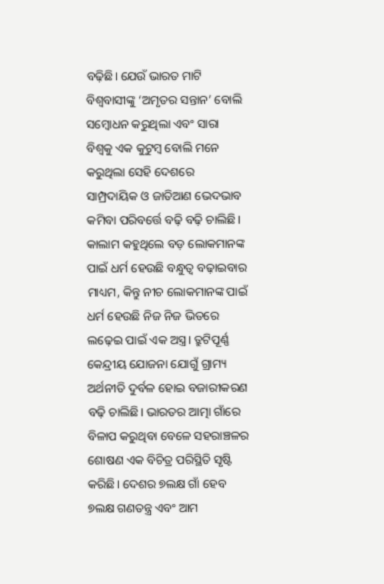ବଢ଼ିଛି। ଯେଉଁ ଭାରତ ମାଟି ବିଶ୍ୱବାସୀଙ୍କୁ ‘ଅମୃତର ସନ୍ତାନ’ ବୋଲି ସମ୍ବୋଧନ କରୁଥିଲା ଏବଂ ସାରା ବିଶ୍ୱକୁ ଏକ କୁଟୁମ୍ବ ବୋଲି ମନେ କରୁଥିଲା ସେହି ଦେଶରେ ସାମ୍ପ୍ରଦାୟିକ ଓ ଜାତିଆଣ ଭେଦଭାବ କମିବା ପରିବର୍ତ୍ତେ ବଢ଼ି ବଢ଼ି ଚାଲିଛି। କାଲାମ କହୁଥିଲେ ବଡ଼ ଲୋକମାନଙ୍କ ପାଇଁ ଧର୍ମ ହେଉଛି ବନ୍ଧୁତ୍ୱ ବଢ଼ାଇବାର ମାଧ୍ୟମ, କିନ୍ତୁ ନୀଚ ଲୋକମାନଙ୍କ ପାଇଁ ଧର୍ମ ହେଉଛି ନିଜ ନିଜ ଭିତରେ ଲଢ଼େଇ ପାଇଁ ଏକ ଅସ୍ତ୍ର। ତ୍ରୁଟିପୂର୍ଣ୍ଣ କେନ୍ଦ୍ରୀୟ ଯୋଜନା ଯୋଗୁଁ ଗ୍ରାମ୍ୟ ଅର୍ଥନୀତି ଦୁର୍ବଳ ହୋଇ ବଜାରୀକରଣ ବଢ଼ି ଚାଲିଛି। ଭାରତର ଆତ୍ମା ଗାଁରେ ବିଳାପ କରୁଥିବା ବେଳେ ସହରାଞ୍ଚଳର ଶୋଷଣ ଏକ ବିଚିତ୍ର ପରିସ୍ଥିତି ସୃଷ୍ଟି କରିଛି। ଦେଶର ୭ଲକ୍ଷ ଗାଁ ହେବ ୭ଲକ୍ଷ ଗଣତନ୍ତ୍ର ଏବଂ ଆମ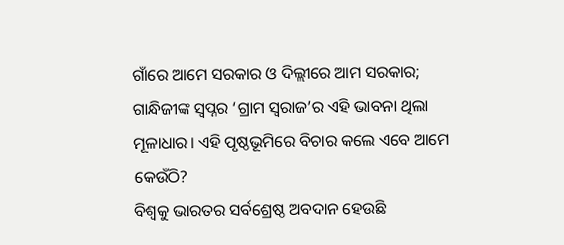ଗାଁରେ ଆମେ ସରକାର ଓ ଦିଲ୍ଲୀରେ ଆମ ସରକାର; ଗାନ୍ଧିଜୀଙ୍କ ସ୍ୱପ୍ନର ‘ଗ୍ରାମ ସ୍ୱରାଜ’ର ଏହି ଭାବନା ଥିଲା ମୂଳାଧାର। ଏହି ପୃଷ୍ଠଭୂମିରେ ବିଚାର କଲେ ଏବେ ଆମେ କେଉଁଠି?
ବିଶ୍ୱକୁ ଭାରତର ସର୍ବଶ୍ରେଷ୍ଠ ଅବଦାନ ହେଉଛି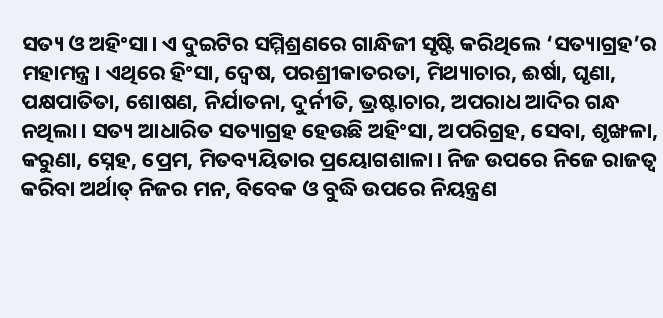ସତ୍ୟ ଓ ଅହିଂସା। ଏ ଦୁଇଟିର ସମ୍ମିଶ୍ରଣରେ ଗାନ୍ଧିଜୀ ସୃଷ୍ଟି କରିଥିଲେ ‘ସତ୍ୟାଗ୍ରହ’ର ମହାମନ୍ତ୍ର। ଏଥିରେ ହିଂସା, ଦ୍ୱେଷ, ପରଶ୍ରୀକାତରତା, ମିଥ୍ୟାଚାର, ଈର୍ଷା, ଘୃଣା, ପକ୍ଷପାତିତା, ଶୋଷଣ, ନିର୍ଯାତନା, ଦୁର୍ନୀତି, ଭ୍ରଷ୍ଟାଚାର, ଅପରାଧ ଆଦିର ଗନ୍ଧ ନଥିଲା। ସତ୍ୟ ଆଧାରିତ ସତ୍ୟାଗ୍ରହ ହେଉଛି ଅହିଂସା, ଅପରିଗ୍ରହ, ସେବା, ଶୃଙ୍ଖଳା, କରୁଣା, ସ୍ନେହ, ପ୍ରେମ, ମିତବ୍ୟୟିତାର ପ୍ରୟୋଗଶାଳା। ନିଜ ଉପରେ ନିଜେ ରାଜତ୍ୱ କରିବା ଅର୍ଥାତ୍ ନିଜର ମନ, ବିବେକ ଓ ବୁଦ୍ଧି ଉପରେ ନିୟନ୍ତ୍ରଣ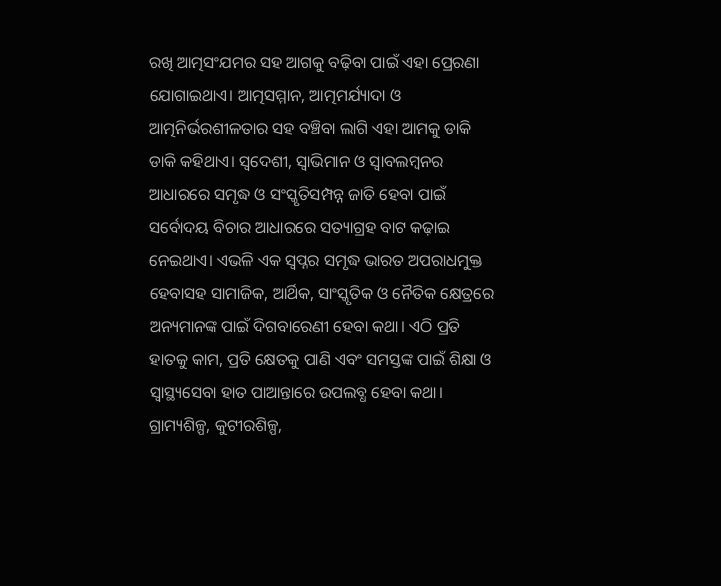ରଖି ଆତ୍ମସଂଯମର ସହ ଆଗକୁ ବଢ଼ିବା ପାଇଁ ଏହା ପ୍ରେରଣା ଯୋଗାଇଥାଏ। ଆତ୍ମସମ୍ମାନ, ଆତ୍ମମର୍ଯ୍ୟାଦା ଓ ଆତ୍ମନିର୍ଭରଶୀଳତାର ସହ ବଞ୍ଚିବା ଲାଗି ଏହା ଆମକୁ ଡାକି ଡାକି କହିଥାଏ। ସ୍ୱଦେଶୀ, ସ୍ୱାଭିମାନ ଓ ସ୍ୱାବଲମ୍ବନର ଆଧାରରେ ସମୃଦ୍ଧ ଓ ସଂସ୍କୃତିସମ୍ପନ୍ନ ଜାତି ହେବା ପାଇଁ ସର୍ବୋଦୟ ବିଚାର ଆଧାରରେ ସତ୍ୟାଗ୍ରହ ବାଟ କଢ଼ାଇ ନେଇଥାଏ। ଏଭଳି ଏକ ସ୍ୱପ୍ନର ସମୃଦ୍ଧ ଭାରତ ଅପରାଧମୁକ୍ତ ହେବାସହ ସାମାଜିକ, ଆର୍ଥିକ, ସାଂସ୍କୃତିକ ଓ ନୈତିକ କ୍ଷେତ୍ରରେ ଅନ୍ୟମାନଙ୍କ ପାଇଁ ଦିଗବାରେଣୀ ହେବା କଥା। ଏଠି ପ୍ରତି ହାତକୁ କାମ, ପ୍ରତି କ୍ଷେତକୁ ପାଣି ଏବଂ ସମସ୍ତଙ୍କ ପାଇଁ ଶିକ୍ଷା ଓ ସ୍ୱାସ୍ଥ୍ୟସେବା ହାତ ପାଆନ୍ତାରେ ଉପଲବ୍ଧ ହେବା କଥା। ଗ୍ରାମ୍ୟଶିଳ୍ପ, କୁଟୀରଶିଳ୍ପ,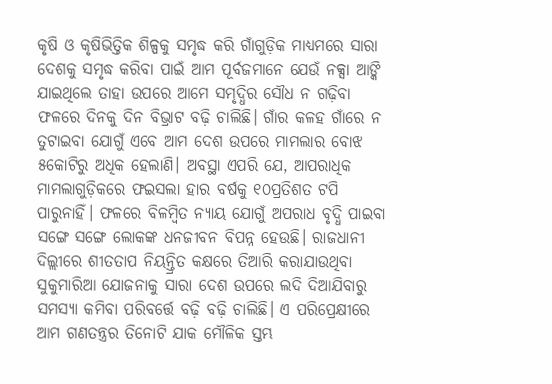କୃଷି ଓ କୃଷିଭିତ୍ତିକ ଶିଳ୍ପକୁ ସମୃଦ୍ଧ କରି ଗାଁଗୁଡ଼ିକ ମାଧ୍ୟମରେ ସାରା ଦେଶକୁ ସମୃଦ୍ଧ କରିବା ପାଇଁ ଆମ ପୂର୍ବଜମାନେ ଯେଉଁ ନକ୍ସା ଆଙ୍କି ଯାଇଥିଲେ ତାହା ଉପରେ ଆମେ ସମୃଦ୍ଧିର ସୌଧ ନ ଗଢ଼ିବା ଫଳରେ ଦିନକୁ ଦିନ ବିଭ୍ରାଟ ବଢ଼ି ଚାଲିଛି। ଗାଁର କଳହ ଗାଁରେ ନ ତୁଟାଇବା ଯୋଗୁଁ ଏବେ ଆମ ଦେଶ ଉପରେ ମାମଲାର ବୋଝ ୫କୋଟିରୁ ଅଧିକ ହେଲାଣି। ଅବସ୍ଥା ଏପରି ଯେ, ଆପରାଧିକ ମାମଲାଗୁଡ଼ିକରେ ଫଇସଲା ହାର ବର୍ଷକୁ ୧୦ପ୍ରତିଶତ ଟପି ପାରୁନାହିଁ। ଫଳରେ ବିଳମ୍ବିତ ନ୍ୟାୟ ଯୋଗୁଁ ଅପରାଧ ବୃଦ୍ଧି ପାଇବା ସଙ୍ଗେ ସଙ୍ଗେ ଲୋକଙ୍କ ଧନଜୀବନ ବିପନ୍ନ ହେଉଛି। ରାଜଧାନୀ ଦିଲ୍ଲୀରେ ଶୀତତାପ ନିୟନ୍ତ୍ରିତ କକ୍ଷରେ ତିଆରି କରାଯାଉଥିବା ସୁକୁମାରିଆ ଯୋଜନାକୁ ସାରା ଦେଶ ଉପରେ ଲଦି ଦିଆଯିବାରୁ ସମସ୍ୟା କମିବା ପରିବର୍ତ୍ତେ ବଢ଼ି ବଢ଼ି ଚାଲିଛି। ଏ ପରିପ୍ରେକ୍ଷୀରେ ଆମ ଗଣତନ୍ତ୍ରର ତିନୋଟି ଯାକ ମୌଳିକ ସ୍ତମ୍ଭ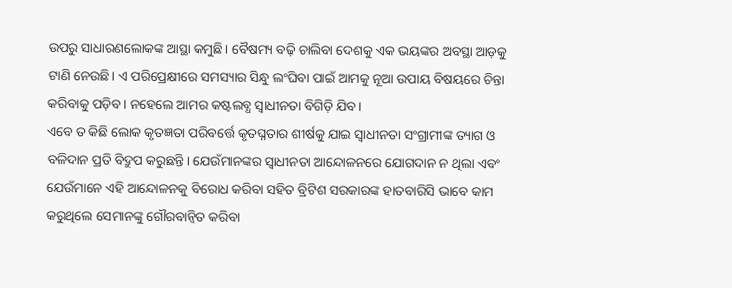ଉପରୁ ସାଧାରଣଲୋକଙ୍କ ଆସ୍ଥା କମୁଛି। ବୈଷମ୍ୟ ବଢ଼ି ଚାଲିବା ଦେଶକୁ ଏକ ଭୟଙ୍କର ଅବସ୍ଥା ଆଡ଼କୁ ଟାଣି ନେଉଛି। ଏ ପରିପ୍ରେକ୍ଷୀରେ ସମସ୍ୟାର ସିନ୍ଧୁ ଲଂଘିବା ପାଇଁ ଆମକୁ ନୂଆ ଉପାୟ ବିଷୟରେ ଚିନ୍ତା କରିବାକୁ ପଡ଼ିବ। ନହେଲେ ଆମର କଷ୍ଟଲବ୍ଧ ସ୍ୱାଧୀନତା ବିଗିଡ଼ି ଯିବ।
ଏବେ ତ କିଛି ଲୋକ କୃତଜ୍ଞତା ପରିବର୍ତ୍ତେ କୃତଘ୍ନତାର ଶୀର୍ଷକୁ ଯାଇ ସ୍ୱାଧୀନତା ସଂଗ୍ରାମୀଙ୍କ ତ୍ୟାଗ ଓ ବଳିଦାନ ପ୍ରତି ବିଦ୍ରୁପ କରୁଛନ୍ତି। ଯେଉଁମାନଙ୍କର ସ୍ୱାଧୀନତା ଆନ୍ଦୋଳନରେ ଯୋଗଦାନ ନ ଥିଲା ଏବଂ ଯେଉଁମାନେ ଏହି ଆନ୍ଦୋଳନକୁ ବିରୋଧ କରିବା ସହିତ ବ୍ରିଟିଶ ସରକାରଙ୍କ ହାତବାରିସି ଭାବେ କାମ କରୁଥିଲେ ସେମାନଙ୍କୁ ଗୌରବାନ୍ୱିତ କରିବା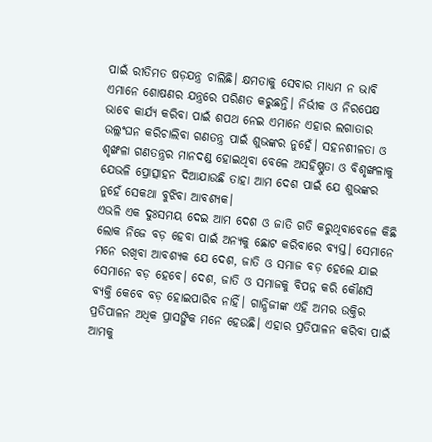ପାଇଁ ରୀତିମତ ଷଡ଼ଯନ୍ତ୍ର ଚାଲିଛି। କ୍ଷମତାକୁ ସେବାର ମାଧ୍ୟମ ନ ଭାବି ଏମାନେ ଶୋଷଣର ଯନ୍ତ୍ରରେ ପରିଣତ କରୁଛନ୍ତି। ନିର୍ଭୀକ ଓ ନିରପେକ୍ଷ ଭାବେ କାର୍ଯ୍ୟ କରିବା ପାଇଁ ଶପଥ ନେଇ ଏମାନେ ଏହାର ଲଗାତାର ଉଲ୍ଲଂଘନ କରିଚାଲିବା ଗଣତନ୍ତ୍ର ପାଇଁ ଶୁଭଙ୍କର ନୁହେଁ। ସହନଶୀଳତା ଓ ଶୃଙ୍ଖଳା ଗଣତନ୍ତ୍ରର ମାନଦଣ୍ଡ ହୋଇଥିବା ବେଳେ ଅସହିଷ୍ଣୁତା ଓ ବିଶୃଙ୍ଖଳାକୁ ଯେଭଳି ପ୍ରୋତ୍ସାହନ ଦିଆଯାଉଛି ତାହା ଆମ ଦେଶ ପାଇଁ ଯେ ଶୁଭଙ୍କର ନୁହେଁ ସେକଥା ବୁଝିବା ଆବଶ୍ୟକ।
ଏଭଳି ଏକ ଦୁଃସମୟ ଦେଇ ଆମ ଦେଶ ଓ ଜାତି ଗତି କରୁଥିବାବେଳେ କିଛି ଲୋକ ନିଜେ ବଡ଼ ହେବା ପାଇଁ ଅନ୍ୟକୁ ଛୋଟ କରିବାରେ ବ୍ୟସ୍ତ। ସେମାନେ ମନେ ରଖିବା ଆବଶ୍ୟକ ଯେ ଦେଶ, ଜାତି ଓ ସମାଜ ବଡ଼ ହେଲେ ଯାଇ ସେମାନେ ବଡ଼ ହେବେ। ଦେଶ, ଜାତି ଓ ସମାଜକୁ ବିପନ୍ନ କରି କୌଣସି ବ୍ୟକ୍ତି କେବେ ବଡ଼ ହୋଇପାରିବ ନାହିଁ। ଗାନ୍ଧିଜୀଙ୍କ ଏହି ଅମର ଉକ୍ତିର ପ୍ରତିପାଳନ ଅଧିକ ପ୍ରାସଙ୍ଗିକ ମନେ ହେଉଛି। ଏହାର ପ୍ରତିପାଳନ କରିବା ପାଇଁ ଆମକୁ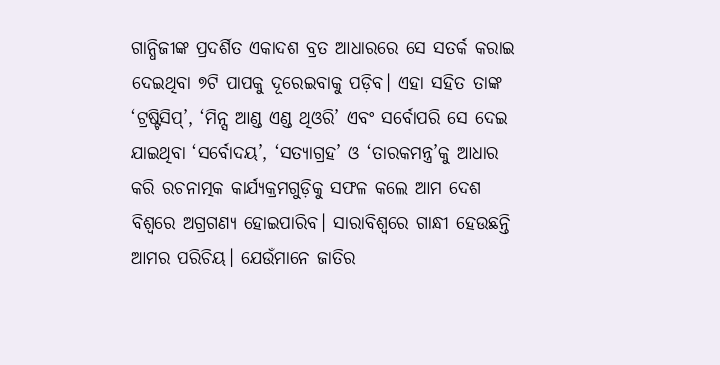ଗାନ୍ଧିଜୀଙ୍କ ପ୍ରଦର୍ଶିତ ଏକାଦଶ ବ୍ରତ ଆଧାରରେ ସେ ସତର୍କ କରାଇ ଦେଇଥିବା ୭ଟି ପାପକୁ ଦୂରେଇବାକୁ ପଡ଼ିବ। ଏହା ସହିତ ତାଙ୍କ ‘ଟ୍ରଷ୍ଟିସିପ୍’, ‘ମିନ୍ସ ଆଣ୍ଡ ଏଣ୍ଡ ଥିଓରି’ ଏବଂ ସର୍ବୋପରି ସେ ଦେଇ ଯାଇଥିବା ‘ସର୍ବୋଦୟ’, ‘ସତ୍ୟାଗ୍ରହ’ ଓ ‘ତାରକମନ୍ତ୍ର’କୁ ଆଧାର କରି ରଚନାତ୍ମକ କାର୍ଯ୍ୟକ୍ରମଗୁଡ଼ିକୁ ସଫଳ କଲେ ଆମ ଦେଶ ବିଶ୍ୱରେ ଅଗ୍ରଗଣ୍ୟ ହୋଇପାରିବ। ସାରାବିଶ୍ୱରେ ଗାନ୍ଧୀ ହେଉଛନ୍ତି ଆମର ପରିଚିୟ। ଯେଉଁମାନେ ଜାତିର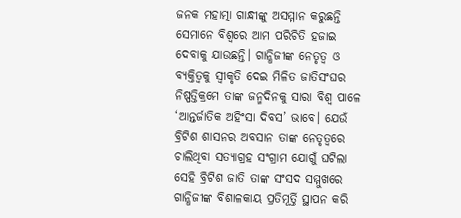ଜନକ ମହାତ୍ମା ଗାନ୍ଧୀଙ୍କୁ ଅସମ୍ମାନ କରୁଛନ୍ତି ସେମାନେ ବିଶ୍ୱରେ ଆମ ପରିଚିତି ହଜାଇ ଦେବାକୁ ଯାଉଛନ୍ତି। ଗାନ୍ଧିଜୀଙ୍କ ନେତୃତ୍ୱ ଓ ବ୍ୟକ୍ତିତ୍ୱକୁ ସ୍ୱୀକୃତି ଦେଇ ମିଳିତ ଜାତିସଂଘର ନିଷ୍ପତ୍ତିକ୍ରମେ ତାଙ୍କ ଜନ୍ମଦିନକୁ ସାରା ବିଶ୍ୱ ପାଳେ ‘ଆନ୍ତର୍ଜାତିକ ଅହିଂସା ଦିବସ’ ଭାବେ। ଯେଉଁ ବ୍ରିଟିଶ ଶାସନର ଅବସାନ ତାଙ୍କ ନେତୃତ୍ୱରେ ଚାଲିଥିବା ସତ୍ୟାଗ୍ରହ ସଂଗ୍ରାମ ଯୋଗୁଁ ଘଟିଲା ସେହି ବ୍ରିଟିଶ ଜାତି ତାଙ୍କ ସଂସଦ ସମ୍ମୁଖରେ ଗାନ୍ଧିଜୀଙ୍କ ବିଶାଳକାୟ ପ୍ରତିମୂର୍ତ୍ତି ସ୍ଥାପନ କରି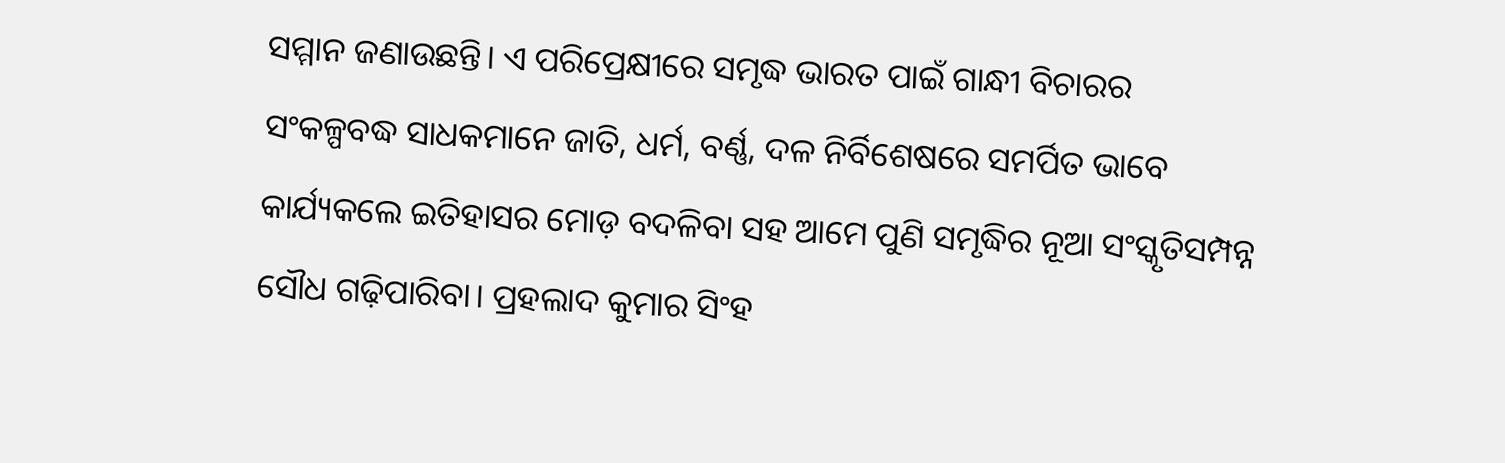ସମ୍ମାନ ଜଣାଉଛନ୍ତି। ଏ ପରିପ୍ରେକ୍ଷୀରେ ସମୃଦ୍ଧ ଭାରତ ପାଇଁ ଗାନ୍ଧୀ ବିଚାରର ସଂକଳ୍ପବଦ୍ଧ ସାଧକମାନେ ଜାତି, ଧର୍ମ, ବର୍ଣ୍ଣ, ଦଳ ନିର୍ବିଶେଷରେ ସମର୍ପିତ ଭାବେ କାର୍ଯ୍ୟକଲେ ଇତିହାସର ମୋଡ଼ ବଦଳିବା ସହ ଆମେ ପୁଣି ସମୃଦ୍ଧିର ନୂଆ ସଂସ୍କୃତିସମ୍ପନ୍ନ ସୌଧ ଗଢ଼ିପାରିବା। ପ୍ରହଲାଦ କୁମାର ସିଂହ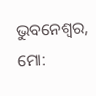ଭୁବନେଶ୍ୱର, ମୋ: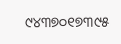୯୪୩୭୦୧୭୩୯୫